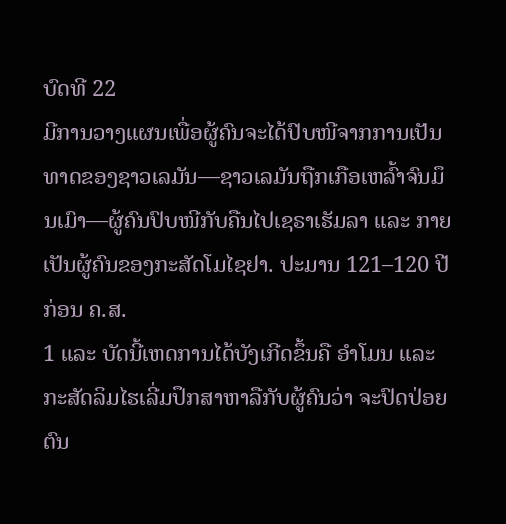ບົດທີ 22
ມີການວາງແຜນເພື່ອຜູ້ຄົນຈະໄດ້ປົບໜີຈາກການເປັນທາດຂອງຊາວເລມັນ—ຊາວເລມັນຖືກເກືອເຫລົ້າຈົນມຶນເມົາ—ຜູ້ຄົນປົບໜີກັບຄືນໄປເຊຣາເຮັມລາ ແລະ ກາຍເປັນຜູ້ຄົນຂອງກະສັດໂມໄຊຢາ. ປະມານ 121–120 ປີ ກ່ອນ ຄ.ສ.
1 ແລະ ບັດນີ້ເຫດການໄດ້ບັງເກີດຂຶ້ນຄື ອຳໂມນ ແລະ ກະສັດລິມໄຮເລີ່ມປຶກສາຫາລືກັບຜູ້ຄົນວ່າ ຈະປົດປ່ອຍຕົນ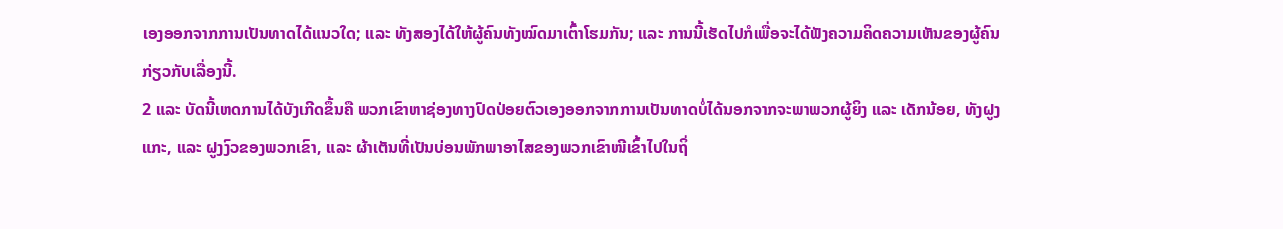ເອງອອກຈາກການເປັນທາດໄດ້ແນວໃດ; ແລະ ທັງສອງໄດ້ໃຫ້ຜູ້ຄົນທັງໝົດມາເຕົ້າໂຮມກັນ; ແລະ ການນີ້ເຮັດໄປກໍເພື່ອຈະໄດ້ຟັງຄວາມຄິດຄວາມເຫັນຂອງຜູ້ຄົນກ່ຽວກັບເລື່ອງນີ້.
2 ແລະ ບັດນີ້ເຫດການໄດ້ບັງເກີດຂຶ້ນຄື ພວກເຂົາຫາຊ່ອງທາງປົດປ່ອຍຕົວເອງອອກຈາກການເປັນທາດບໍ່ໄດ້ນອກຈາກຈະພາພວກຜູ້ຍິງ ແລະ ເດັກນ້ອຍ, ທັງຝູງແກະ, ແລະ ຝູງງົວຂອງພວກເຂົາ, ແລະ ຜ້າເຕັນທີ່ເປັນບ່ອນພັກພາອາໄສຂອງພວກເຂົາໜີເຂົ້າໄປໃນຖິ່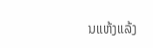ນແຫ້ງແລ້ງ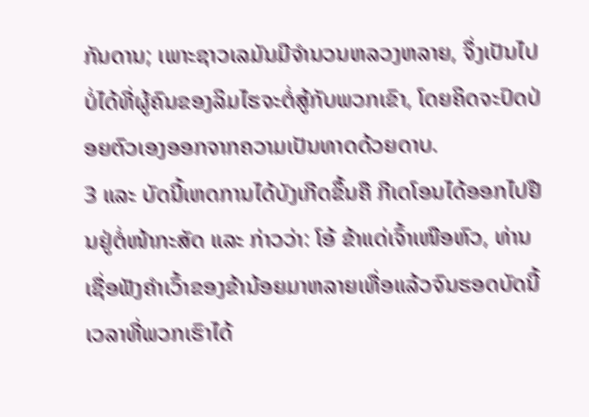ກັນດານ; ເພາະຊາວເລມັນມີຈຳນວນຫລວງຫລາຍ, ຈຶ່ງເປັນໄປບໍ່ໄດ້ທີ່ຜູ້ຄົນຂອງລິມໄຮຈະຕໍ່ສູ້ກັບພວກເຂົາ, ໂດຍຄິດຈະປົດປ່ອຍຕົວເອງອອກຈາກຄວາມເປັນທາດດ້ວຍດາບ.
3 ແລະ ບັດນີ້ເຫດການໄດ້ບັງເກີດຂຶ້ນຄື ກີເດໂອນໄດ້ອອກໄປຢືນຢູ່ຕໍ່ໜ້າກະສັດ ແລະ ກ່າວວ່າ: ໂອ້ ຂ້າແດ່ເຈົ້າເໜືອຫົວ, ທ່ານເຊື່ອຟັງຄຳເວົ້າຂອງຂ້ານ້ອຍມາຫລາຍເທື່ອແລ້ວຈົນຮອດບັດນີ້ເວລາທີ່ພວກເຮົາໄດ້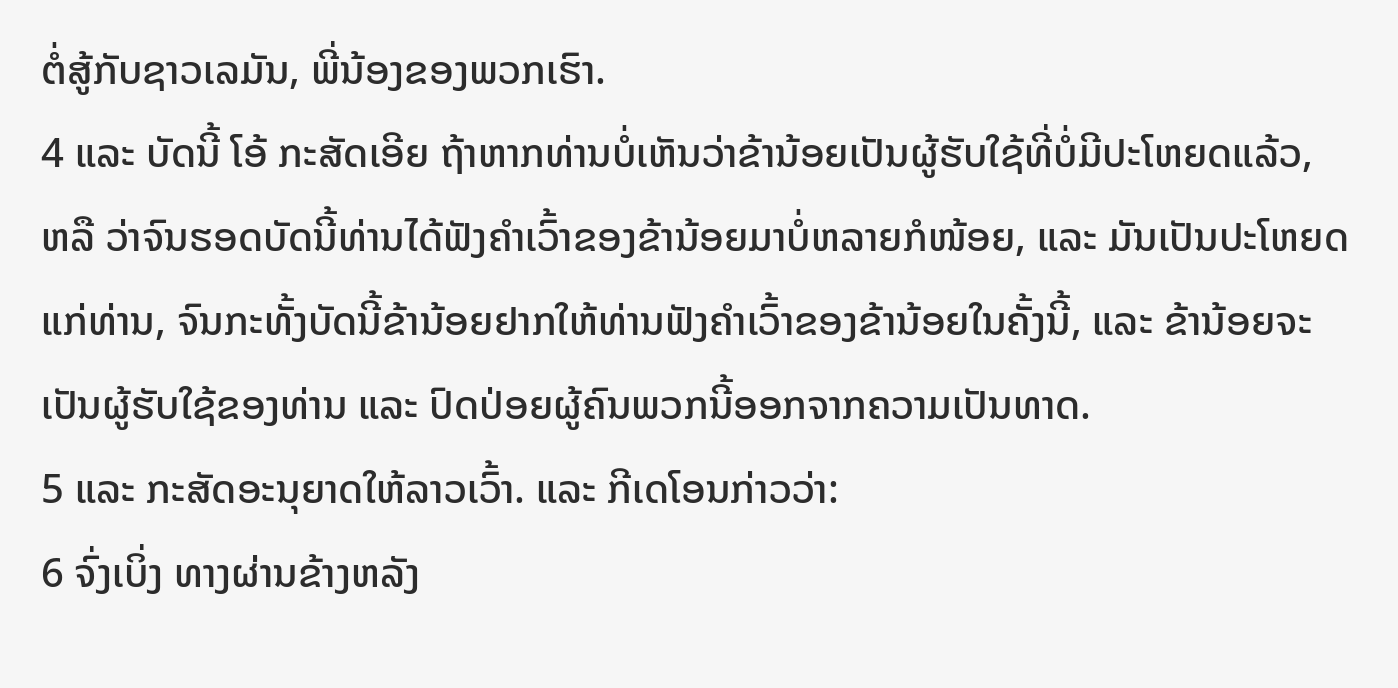ຕໍ່ສູ້ກັບຊາວເລມັນ, ພີ່ນ້ອງຂອງພວກເຮົາ.
4 ແລະ ບັດນີ້ ໂອ້ ກະສັດເອີຍ ຖ້າຫາກທ່ານບໍ່ເຫັນວ່າຂ້ານ້ອຍເປັນຜູ້ຮັບໃຊ້ທີ່ບໍ່ມີປະໂຫຍດແລ້ວ, ຫລື ວ່າຈົນຮອດບັດນີ້ທ່ານໄດ້ຟັງຄຳເວົ້າຂອງຂ້ານ້ອຍມາບໍ່ຫລາຍກໍໜ້ອຍ, ແລະ ມັນເປັນປະໂຫຍດແກ່ທ່ານ, ຈົນກະທັ້ງບັດນີ້ຂ້ານ້ອຍຢາກໃຫ້ທ່ານຟັງຄຳເວົ້າຂອງຂ້ານ້ອຍໃນຄັ້ງນີ້, ແລະ ຂ້ານ້ອຍຈະເປັນຜູ້ຮັບໃຊ້ຂອງທ່ານ ແລະ ປົດປ່ອຍຜູ້ຄົນພວກນີ້ອອກຈາກຄວາມເປັນທາດ.
5 ແລະ ກະສັດອະນຸຍາດໃຫ້ລາວເວົ້າ. ແລະ ກີເດໂອນກ່າວວ່າ:
6 ຈົ່ງເບິ່ງ ທາງຜ່ານຂ້າງຫລັງ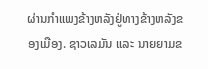ຜ່ານກຳແພງຂ້າງຫລັງຢູ່ທາງຂ້າງຫລັງຂອງເມືອງ. ຊາວເລມັນ ແລະ ນາຍຍາມຂ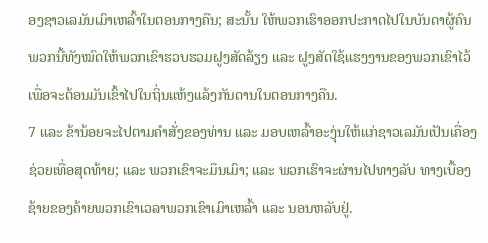ອງຊາວເລມັນເມົາເຫລົ້າໃນຕອນກາງຄືນ; ສະນັ້ນ ໃຫ້ພວກເຮົາອອກປະກາດໄປໃນບັນດາຜູ້ຄົນພວກນີ້ທັງໝົດໃຫ້ພວກເຂົາຮວບຮວມຝູງສັດລ້ຽງ ແລະ ຝູງສັດໃຊ້ແຮງງານຂອງພວກເຂົາໄວ້ ເພື່ອຈະຕ້ອນມັນເຂົ້າໄປໃນຖິ່ນແຫ້ງແລ້ງກັນດານໃນຕອນກາງຄືນ.
7 ແລະ ຂ້ານ້ອຍຈະໄປຕາມຄຳສັ່ງຂອງທ່ານ ແລະ ມອບເຫລົ້າອະງຸ່ນໃຫ້ແກ່ຊາວເລມັນເປັນເຄື່ອງຊ່ວຍເທື່ອສຸດທ້າຍ; ແລະ ພວກເຂົາຈະມຶນເມົາ; ແລະ ພວກເຮົາຈະຜ່ານໄປທາງລັບ ທາງເບື້ອງຊ້າຍຂອງຄ້າຍພວກເຂົາເວລາພວກເຂົາເມົາເຫລົ້າ ແລະ ນອນຫລັບຢູ່.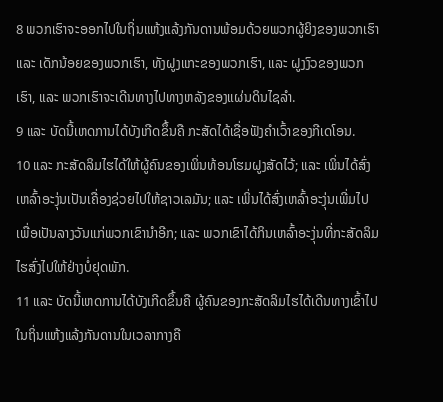8 ພວກເຮົາຈະອອກໄປໃນຖິ່ນແຫ້ງແລ້ງກັນດານພ້ອມດ້ວຍພວກຜູ້ຍິງຂອງພວກເຮົາ ແລະ ເດັກນ້ອຍຂອງພວກເຮົາ, ທັງຝູງແກະຂອງພວກເຮົາ, ແລະ ຝູງງົວຂອງພວກເຮົາ, ແລະ ພວກເຮົາຈະເດີນທາງໄປທາງຫລັງຂອງແຜ່ນດິນໄຊລຳ.
9 ແລະ ບັດນີ້ເຫດການໄດ້ບັງເກີດຂຶ້ນຄື ກະສັດໄດ້ເຊື່ອຟັງຄຳເວົ້າຂອງກີເດໂອນ.
10 ແລະ ກະສັດລິມໄຮໄດ້ໃຫ້ຜູ້ຄົນຂອງເພິ່ນທ້ອນໂຮມຝູງສັດໄວ້; ແລະ ເພິ່ນໄດ້ສົ່ງເຫລົ້າອະງຸ່ນເປັນເຄື່ອງຊ່ວຍໄປໃຫ້ຊາວເລມັນ; ແລະ ເພິ່ນໄດ້ສົ່ງເຫລົ້າອະງຸ່ນເພີ່ມໄປເພື່ອເປັນລາງວັນແກ່ພວກເຂົານຳອີກ; ແລະ ພວກເຂົາໄດ້ກິນເຫລົ້າອະງຸ່ນທີ່ກະສັດລິມໄຮສົ່ງໄປໃຫ້ຢ່າງບໍ່ຢຸດພັກ.
11 ແລະ ບັດນີ້ເຫດການໄດ້ບັງເກີດຂຶ້ນຄື ຜູ້ຄົນຂອງກະສັດລິມໄຮໄດ້ເດີນທາງເຂົ້າໄປໃນຖິ່ນແຫ້ງແລ້ງກັນດານໃນເວລາກາງຄື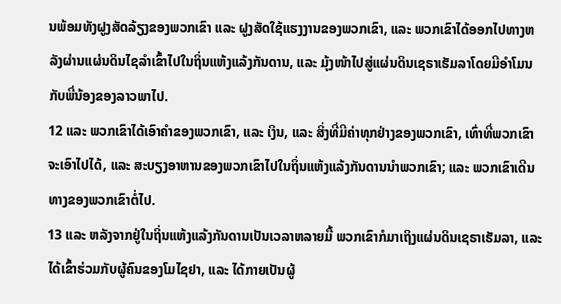ນພ້ອມທັງຝູງສັດລ້ຽງຂອງພວກເຂົາ ແລະ ຝູງສັດໃຊ້ແຮງງານຂອງພວກເຂົາ, ແລະ ພວກເຂົາໄດ້ອອກໄປທາງຫລັງຜ່ານແຜ່ນດິນໄຊລຳເຂົ້າໄປໃນຖິ່ນແຫ້ງແລ້ງກັນດານ, ແລະ ມຸ້ງໜ້າໄປສູ່ແຜ່ນດິນເຊຣາເຮັມລາໂດຍມີອຳໂມນກັບພີ່ນ້ອງຂອງລາວພາໄປ.
12 ແລະ ພວກເຂົາໄດ້ເອົາຄຳຂອງພວກເຂົາ, ແລະ ເງິນ, ແລະ ສິ່ງທີ່ມີຄ່າທຸກຢ່າງຂອງພວກເຂົາ, ເທົ່າທີ່ພວກເຂົາຈະເອົາໄປໄດ້, ແລະ ສະບຽງອາຫານຂອງພວກເຂົາໄປໃນຖິ່ນແຫ້ງແລ້ງກັນດານນຳພວກເຂົາ; ແລະ ພວກເຂົາເດີນທາງຂອງພວກເຂົາຕໍ່ໄປ.
13 ແລະ ຫລັງຈາກຢູ່ໃນຖິ່ນແຫ້ງແລ້ງກັນດານເປັນເວລາຫລາຍມື້ ພວກເຂົາກໍມາເຖິງແຜ່ນດິນເຊຣາເຮັມລາ, ແລະ ໄດ້ເຂົ້າຮ່ວມກັບຜູ້ຄົນຂອງໂມໄຊຢາ, ແລະ ໄດ້ກາຍເປັນຜູ້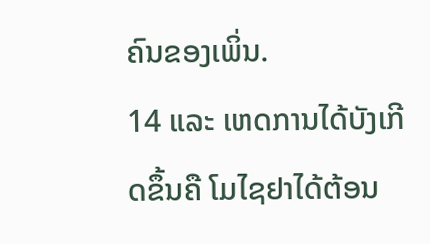ຄົນຂອງເພິ່ນ.
14 ແລະ ເຫດການໄດ້ບັງເກີດຂຶ້ນຄື ໂມໄຊຢາໄດ້ຕ້ອນ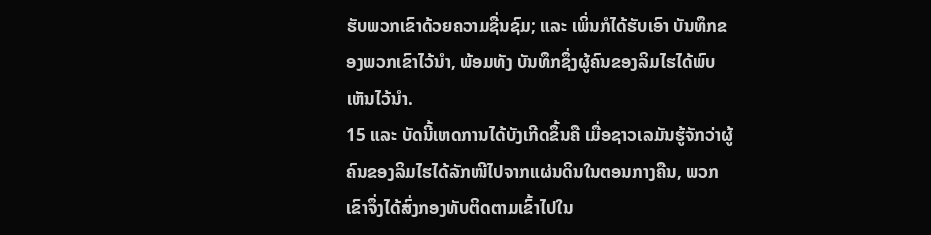ຮັບພວກເຂົາດ້ວຍຄວາມຊື່ນຊົມ; ແລະ ເພິ່ນກໍໄດ້ຮັບເອົາ ບັນທຶກຂອງພວກເຂົາໄວ້ນຳ, ພ້ອມທັງ ບັນທຶກຊຶ່ງຜູ້ຄົນຂອງລິມໄຮໄດ້ພົບເຫັນໄວ້ນຳ.
15 ແລະ ບັດນີ້ເຫດການໄດ້ບັງເກີດຂຶ້ນຄື ເມື່ອຊາວເລມັນຮູ້ຈັກວ່າຜູ້ຄົນຂອງລິມໄຮໄດ້ລັກໜີໄປຈາກແຜ່ນດິນໃນຕອນກາງຄືນ, ພວກເຂົາຈຶ່ງໄດ້ສົ່ງກອງທັບຕິດຕາມເຂົ້າໄປໃນ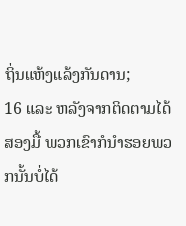ຖິ່ນແຫ້ງແລ້ງກັນດານ;
16 ແລະ ຫລັງຈາກຕິດຕາມໄດ້ສອງມື້ ພວກເຂົາກໍນຳຮອຍພວກນັ້ນບໍ່ໄດ້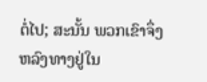ຕໍ່ໄປ; ສະນັ້ນ ພວກເຂົາຈຶ່ງຫລົງທາງຢູ່ໃນ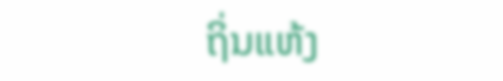ຖິ່ນແຫ້ງ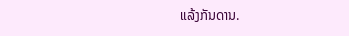ແລ້ງກັນດານ.